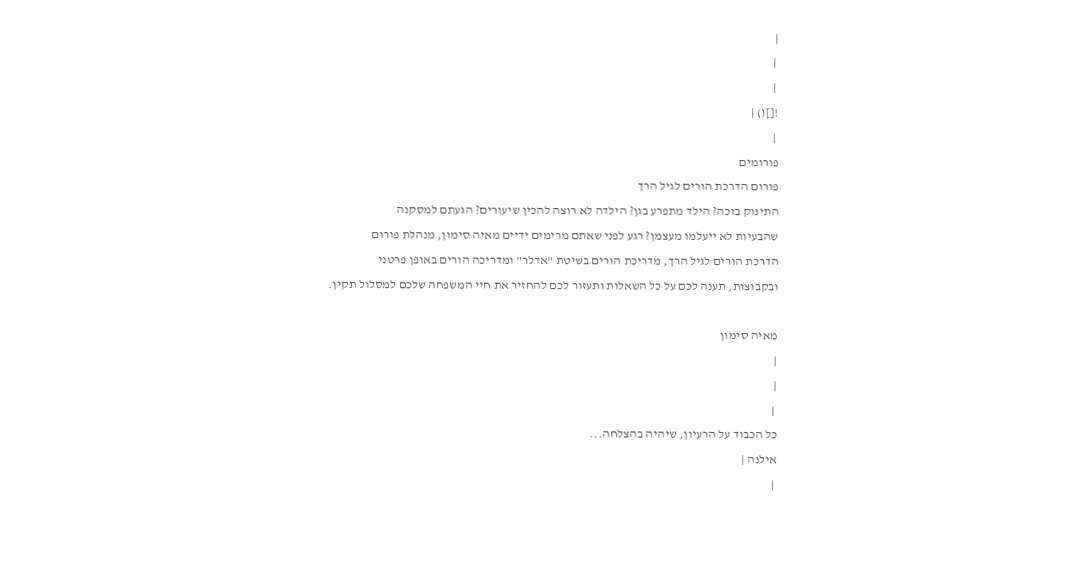|
 |
 |
![]() |
 |
פורומים
פורום הדרכת הורים לגיל הרך
התינוק בוכה? הילד מתפרע בגן? הילדה לא רוצה להכין שיעורים? הגעתם למסקנה
שהבעיות לא ייעלמו מעצמן? רגע לפני שאתם מרימים ידיים מאיה סימון, מנהלת פורום
הדרכת הורים לגיל הרך, מדריכת הורים בשיטת "אדלר" ומדריכה הורים באופן פרטני
ובקבוצות, תענה לכם על כל השאלות ותעזור לכם להחזיר את חיי המשפחה שלכם למסלול תקין.

מאיה סימון
|
|
 |
כל הכבוד על הרעיון, שיהיה בהצלחה...
אילנה |
 |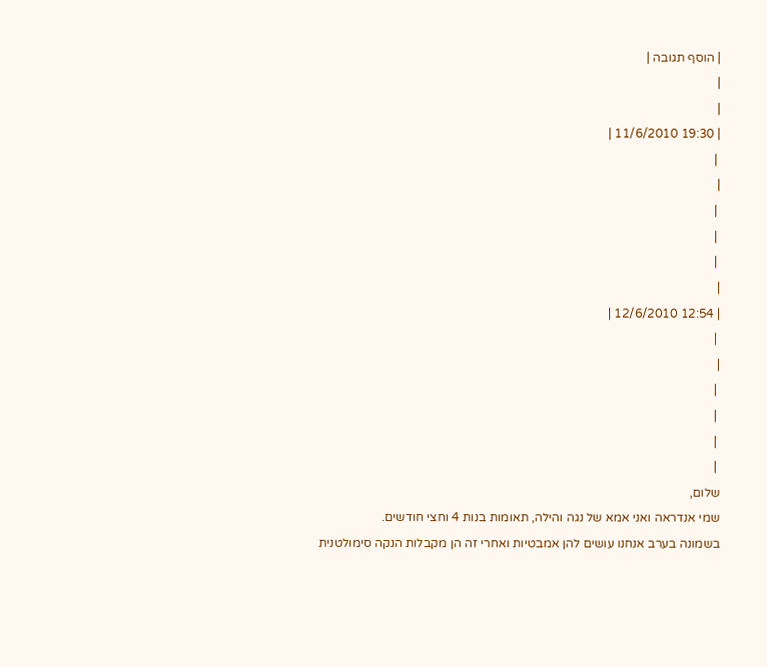| הוסף תגובה |
|
|
| 19:30 11/6/2010 |
 |
|
 |
 |
 |
|
| 12:54 12/6/2010 |
 |
|
 |
 |
 |
 |
שלום,
שמי אנדראה ואני אמא של נגה והילה, תאומות בנות 4 וחצי חודשים.
בשמונה בערב אנחנו עושים להן אמבטיות ואחרי זה הן מקבלות הנקה סימולטנית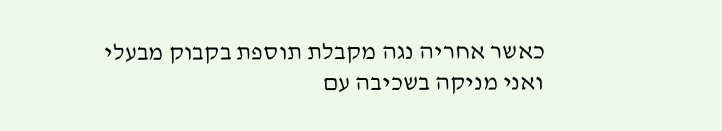כאשר אחריה נגה מקבלת תוספת בקבוק מבעלי ואני מניקה בשכיבה עם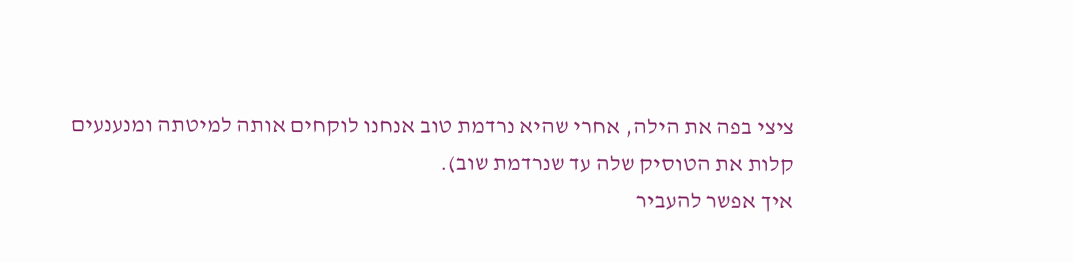ציצי בפה את הילה, אחרי שהיא נרדמת טוב אנחנו לוקחים אותה למיטתה ומנענעים קלות את הטוסיק שלה עד שנרדמת שוב).
איך אפשר להעביר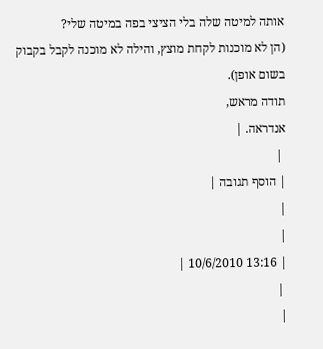אותה למיטה שלה בלי הציצי בפה במיטה שלי?
(הן לא מוכנות לקחת מוצץ, והילה לא מוכנה לקבל בקבוק בשום אופן).
תודה מראש,
אנדראה. |
 |
| הוסף תגובה |
|
|
| 13:16 10/6/2010 |
 |
|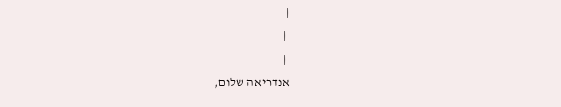|
 |
 |
אנדריאה שלום,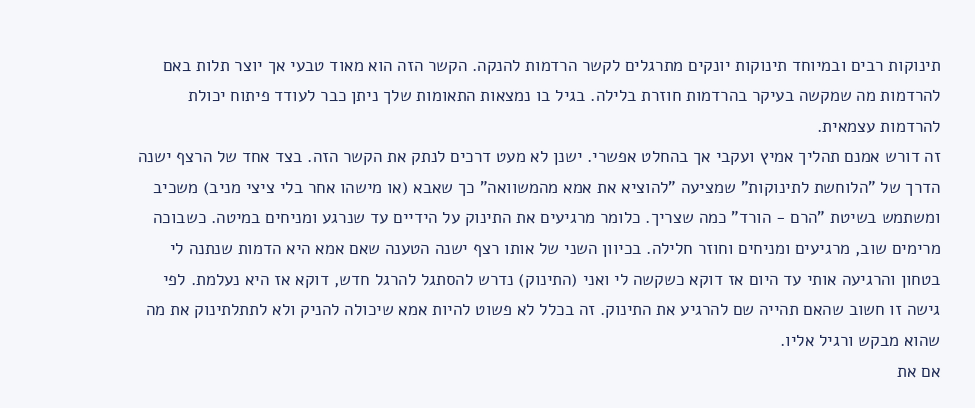תינוקות רבים ובמיוחד תינוקות יונקים מתרגלים לקשר הרדמות להנקה. הקשר הזה הוא מאוד טבעי אך יוצר תלות באם להרדמות מה שמקשה בעיקר בהרדמות חוזרת בלילה. בגיל בו נמצאות התאומות שלך ניתן כבר לעודד פיתוח יכולת להרדמות עצמאית.
זה דורש אמנם תהליך אמיץ ועקבי אך בהחלט אפשרי. ישנן לא מעט דרכים לנתק את הקשר הזה. בצד אחד של הרצף ישנה הדרך של "הלוחשת לתינוקות" שמציעה "להוציא את אמא מהמשוואה" כך שאבא (או מישהו אחר בלי ציצי מניב) משכיב ומשתמש בשיטת "הרם - הורד" כמה שצריך. כלומר מרגיעים את התינוק על הידיים עד שנרגע ומניחים במיטה. כשבוכה מרימים שוב, מרגיעים ומניחים וחוזר חלילה. בכיוון השני של אותו רצף ישנה הטענה שאם אמא היא הדמות שנתנה לי בטחון והרגיעה אותי עד היום אז דוקא כשקשה לי ואני (התינוק) נדרש להסתגל להרגל חדש, דוקא אז היא נעלמת. לפי גישה זו חשוב שהאם תהייה שם להרגיע את התינוק. זה בכלל לא פשוט להיות אמא שיכולה להניק ולא לתתלתינוק את מה שהוא מבקש ורגיל אליו.
אם את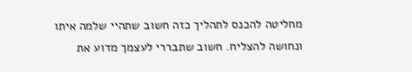מחליטה להכנס לתהליך כזה חשוב שתהיי שלמה איתו ונחושה להצליח. חשוב שתבררי לעצמך מדוע את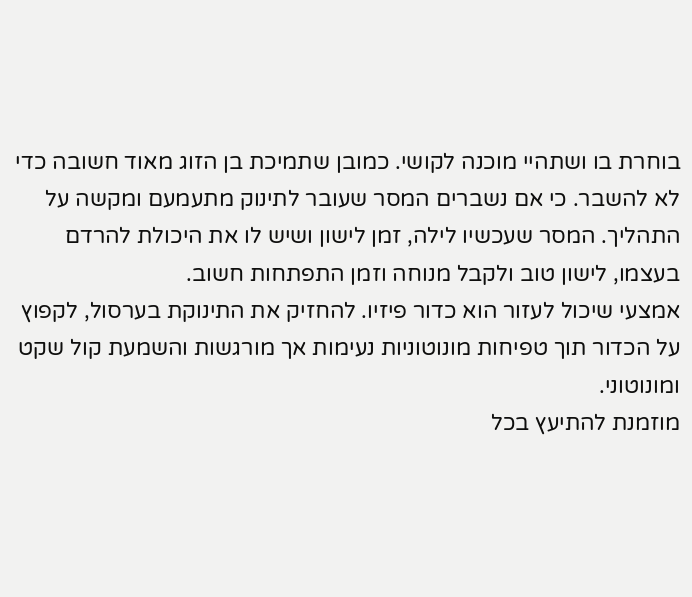בוחרת בו ושתהיי מוכנה לקושי. כמובן שתמיכת בן הזוג מאוד חשובה כדי לא להשבר. כי אם נשברים המסר שעובר לתינוק מתעמעם ומקשה על התהליך. המסר שעכשיו לילה, זמן לישון ושיש לו את היכולת להרדם בעצמו, לישון טוב ולקבל מנוחה וזמן התפתחות חשוב.
אמצעי שיכול לעזור הוא כדור פיזיו. להחזיק את התינוקת בערסול, לקפוץ על הכדור תוך טפיחות מונוטוניות נעימות אך מורגשות והשמעת קול שקט ומונוטוני.
מוזמנת להתיעץ בכל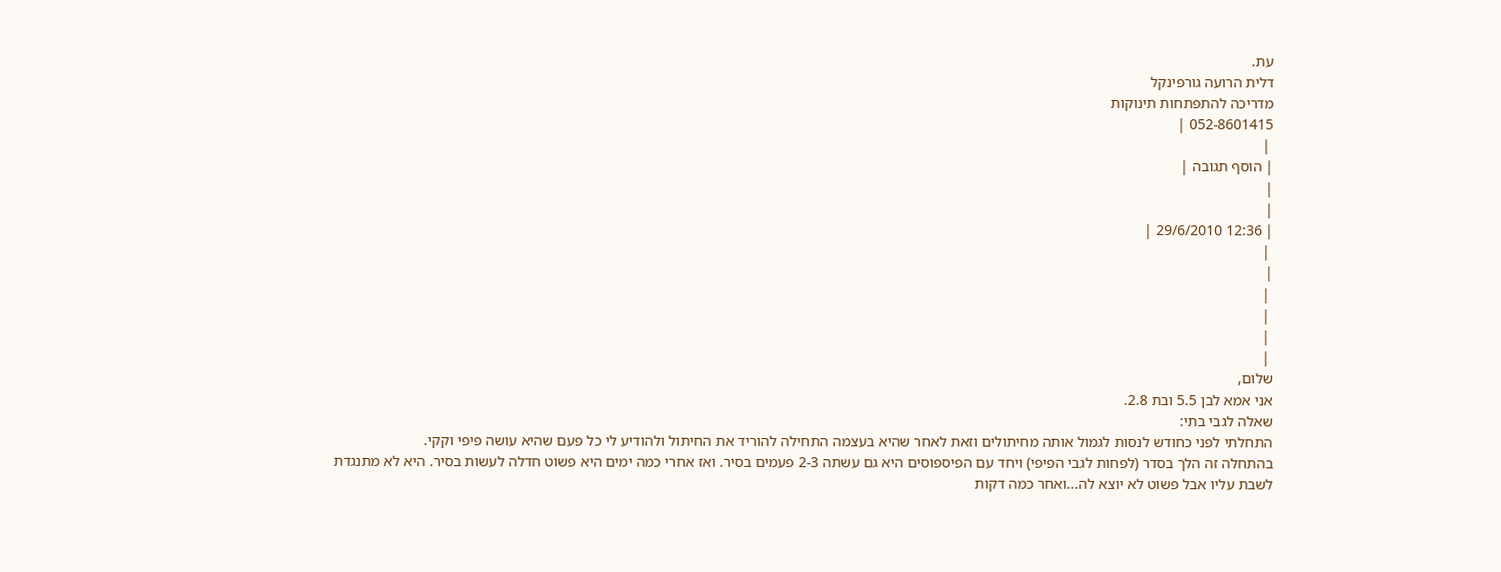עת.
דלית הרועה גורפינקל
מדריכה להתפתחות תינוקות
052-8601415 |
 |
| הוסף תגובה |
|
|
| 12:36 29/6/2010 |
 |
|
 |
 |
 |
 |
שלום,
אני אמא לבן 5.5 ובת 2.8.
שאלה לגבי בתי:
התחלתי לפני כחודש לנסות לגמול אותה מחיתולים וזאת לאחר שהיא בעצמה התחילה להוריד את החיתול ולהודיע לי כל פעם שהיא עושה פיפי וקקי.
בהתחלה זה הלך בסדר (לפחות לגבי הפיפי) ויחד עם הפיספוסים היא גם עשתה 2-3 פעמים בסיר. ואז אחרי כמה ימים היא פשוט חדלה לעשות בסיר. היא לא מתנגדת לשבת עליו אבל פשוט לא יוצא לה...ואחר כמה דקות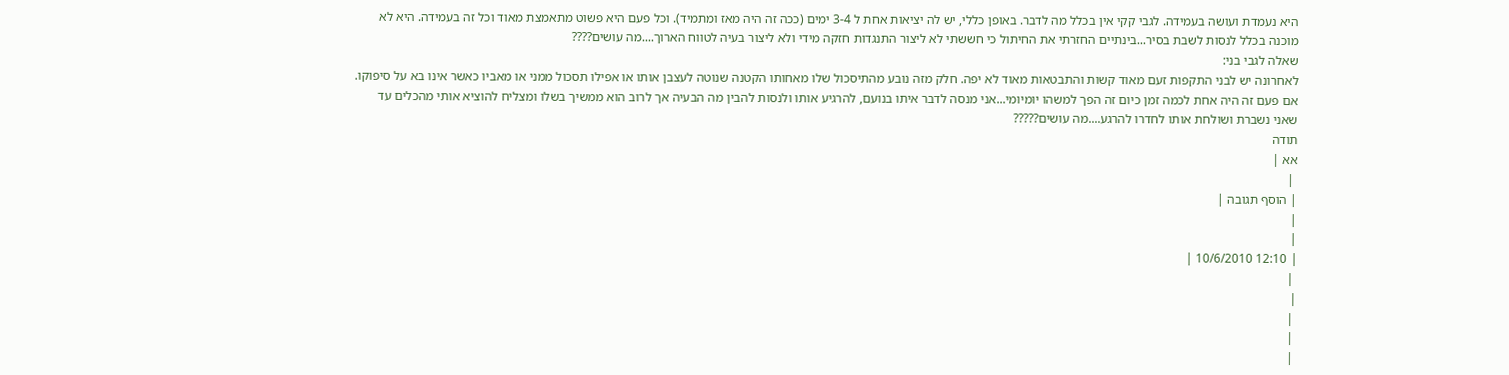היא נעמדת ועושה בעמידה. לגבי קקי אין בכלל מה לדבר. באופן כללי, יש לה יציאות אחת ל 3-4 ימים (ככה זה היה מאז ומתמיד). וכל פעם היא פשוט מתאמצת מאוד וכל זה בעמידה. היא לא מוכנה בכלל לנסות לשבת בסיר...בינתיים החזרתי את החיתול כי חששתי לא ליצור התנגדות חזקה מידי ולא ליצור בעיה לטווח הארוך....מה עושים????
שאלה לגבי בני:
לאחרונה יש לבני התקפות זעם מאוד קשות והתבטאות מאוד לא יפה. חלק מזה נובע מהתיסכול שלו מאחותו הקטנה שנוטה לעצבן אותו או אפילו תסכול ממני או מאביו כאשר אינו בא על סיפוקו. אם פעם זה היה אחת לכמה זמן כיום זה הפך למשהו יומיומי...אני מנסה לדבר איתו בנועם, להרגיע אותו ולנסות להבין מה הבעיה אך לרוב הוא ממשיך בשלו ומצליח להוציא אותי מהכלים עד שאני נשברת ושולחת אותו לחדרו להרגע....מה עושים?????
תודה
אא |
 |
| הוסף תגובה |
|
|
| 12:10 10/6/2010 |
 |
|
 |
 |
 |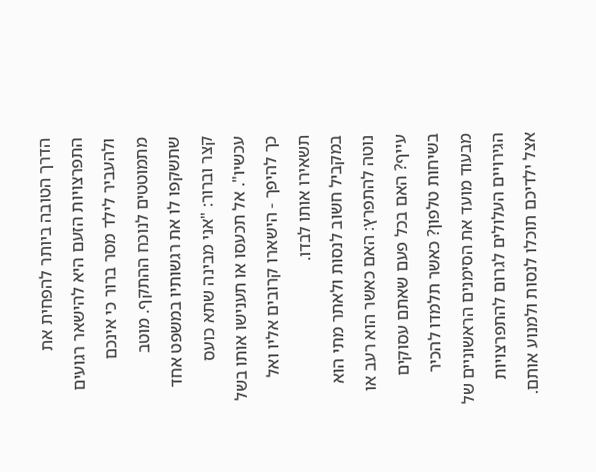הדרך הטובה ביותר להפחית את התפרצויות הזעם היא להישאר רגועים ולהעביר לילד מסר ברור כי אינכם מתמוטטים לנוכח ההתקף. מוטב שתשקפו לו את רגשותיו במשפט אחד קצר וברור: "אני מבינה שתא כועס עכשיו". אל תכעסו או תענישו אותו בשל כך להיפך - הישארו קרובים אליו ואל תשאירו אותו לבדו.
במקביל חשוב לנסות ולאתר מתי הוא נוטה להתפרץ: האם כאשר הוא רעב או עייף? האם בכל פעם שאתם עסוקים בשיחות טלפון? כאשר תלמדו להכיר מבעוד מועד את הסימנים הראשוניים של הגירויים העלולים לגרום להתפרצויות אצל ילדיכם תוכלו לנסות ולמנוע אותם.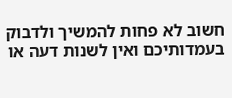חשוב לא פחות להמשיך ולדבוק בעמדותיכם ואין לשנות דעה או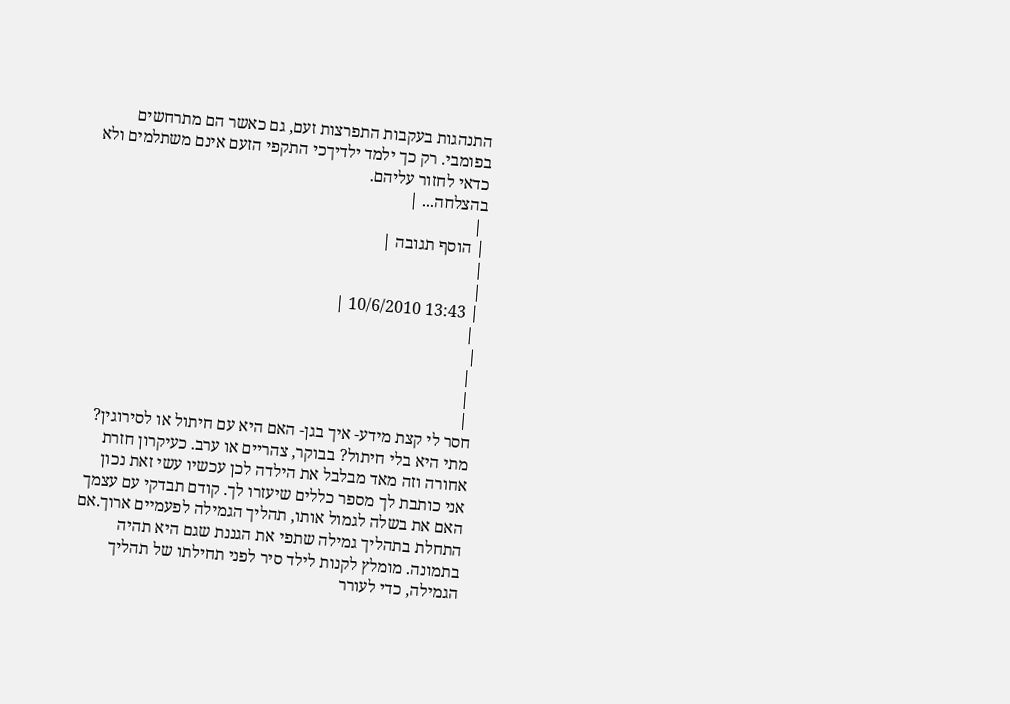התנהגות בעקבות התפרצות זעם, גם כאשר הם מתרחשים בפומבי. רק כך ילמד ילדיךכי התקפי הזעם אינם משתלמים ולא כדאי לחזור עליהם.
בהצלחה... |
 |
| הוסף תגובה |
|
|
| 13:43 10/6/2010 |
 |
|
 |
 |
 |
חסר לי קצת מידע- איך בגן- האם היא עם חיתול או לסירוגין? מתי היא בלי חיתול? בבוקר, צהריים או ערב. כעיקרון חזרת אחורה וזה מאד מבלבל את הילדה לכן עכשיו עשי זאת נכון אני כותבת לך מספר כללים שיעזרו לך. קודם תבדקי עם עצמך האם את בשלה לגמול אותו, תהליך הגמילה לפעמיים ארוך.אם התחלת בתהליך גמילה שתפי את הגננת שגם היא תהיה בתמונה. מומלץ לקנות לילד סיר לפני תחילתו של תהליך הגמילה, כדי לעורר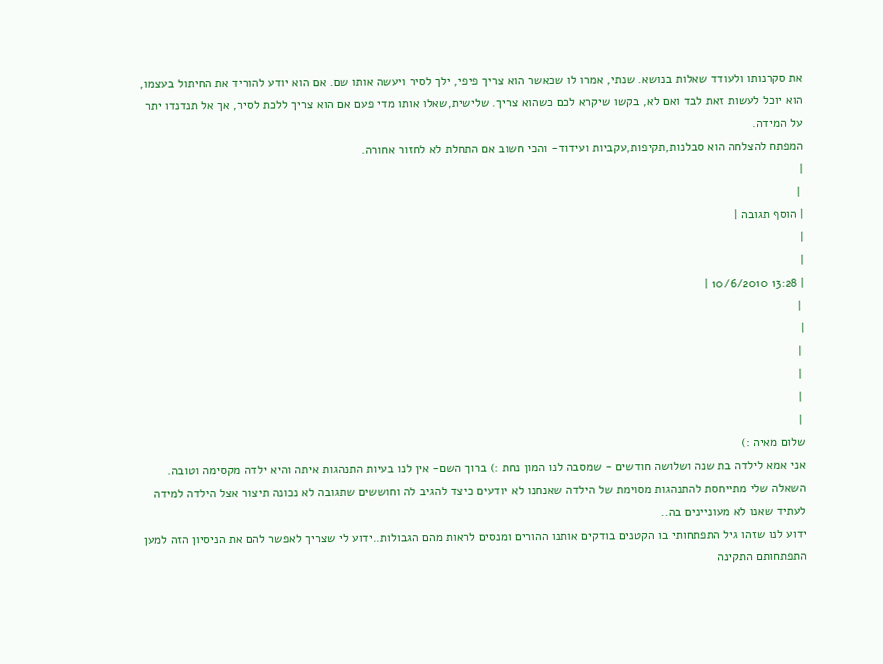את סקרנותו ולעודד שאלות בנושא. שנתי, אמרו לו שכאשר הוא צריך פיפי, ילך לסיר ויעשה אותו שם. אם הוא יודע להוריד את החיתול בעצמו, הוא יוכל לעשות זאת לבד ואם לא, בקשו שיקרא לכם כשהוא צריך. שלישית,שאלו אותו מדי פעם אם הוא צריך ללכת לסיר, אך אל תנדנדו יתר על המידה.
המפתח להצלחה הוא סבלנות,תקיפות,עקביות ועידוד- והכי חשוב אם התחלת לא לחזור אחורה.
|
 |
| הוסף תגובה |
|
|
| 13:28 10/6/2010 |
 |
|
 |
 |
 |
 |
שלום מאיה :)
אני אמא לילדה בת שנה ושלושה חודשים - שמסבה לנו המון נחת :) ברוך השם- אין לנו בעיות התנהגות איתה והיא ילדה מקסימה וטובה. השאלה שלי מתייחסת להתנהגות מסוימת של הילדה שאנחנו לא יודעים כיצד להגיב לה וחוששים שתגובה לא נכונה תיצור אצל הילדה למידה לעתיד שאנו לא מעוניינים בה..
ידוע לנו שזהו גיל התפתחותי בו הקטנים בודקים אותנו ההורים ומנסים לראות מהם הגבולות..ידוע לי שצריך לאפשר להם את הניסיון הזה למען התפתחותם התקינה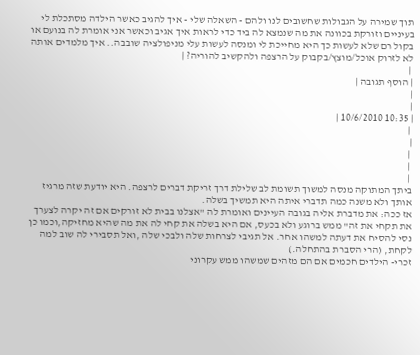תוך שמירה על הגבולות שחשובים לנו ולהם - השאלה שלי - איך להגיב כאשר הילדה מסתכלת לי בעיניים וזורקת בכוונה את מה שנמצא לה ביד כדי לראות איך אגיב וכאשר אני אומרת לה בנועם או בקול רם שלא לעשות כך היא מחייכת לי ומנסה לעשות עלי מניפולציה שובבה.. איך מלמדים אותה לא לזרוק אוכל/מוצץ/בקבוק על הרצפה ולהקשיב להוריה? |
 |
| הוסף תגובה |
|
|
| 10:35 10/6/2010 |
 |
|
 |
 |
 |
ביתך המתוקה מנסה למשוך תשומת לב שלילת דרך זריקת דברים לרצפה. היא יודעת שזה מרגיז אותך ולא משנה כמה תדברי איתה היא תמשיך בשלה.
אז ככה: את מדברת אליה בגובה העיינים ואומרת לה "אצלנו בבית לא זורקים אם זה יקרה לצערך את תקחי את זה" ממש ברוגע ולא בכעס, אם היא בשלה את קחי לה את מה שהיא מחזיקה,וכמו כן נסי להסיח את דעתה למשהו אחר. אל תגיבי לצרחות שלה ולבכי שלה ,ואל תסבירי לה שוב למה לקחת, (הרי הסברת בהתחלה.)
זכרי- הילדים חכמים אם הם מזהים שמשהו ממש עקרוני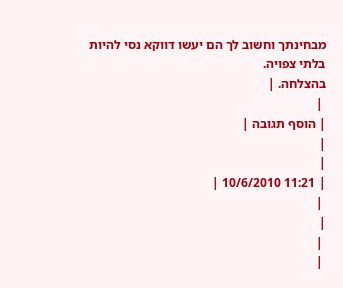מבחינתך וחשוב לך הם יעשו דווקא נסי להיות בלתי צפויה.
בהצלחה. |
 |
| הוסף תגובה |
|
|
| 11:21 10/6/2010 |
 |
|
 |
 |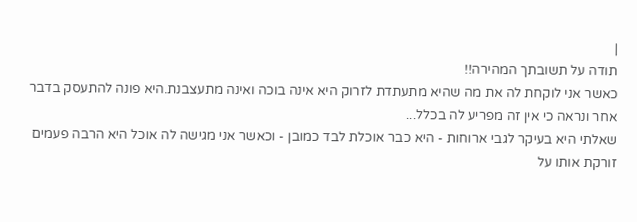|
תודה על תשובתך המהירה!!
כאשר אני לוקחת לה את מה שהיא מתעתדת לזרוק היא אינה בוכה ואינה מתעצבנת.היא פונה להתעסק בדבר אחר ונראה כי אין זה מפריע לה בכלל...
שאלתי היא בעיקר לגבי ארוחות - היא כבר אוכלת לבד כמובן - וכאשר אני מגישה לה אוכל היא הרבה פעמים זורקת אותו על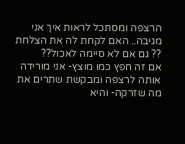הרצפה ומסתכל לראות איך אני מגיבה.. האם לקחת לה את הצלחת ?? גם אם לא סיימה לאכול??
אם זה חפץ כמו מוצץ- אני מורידה אותה לרצפה ומבקשת שתרים את מה שזרקה- והיא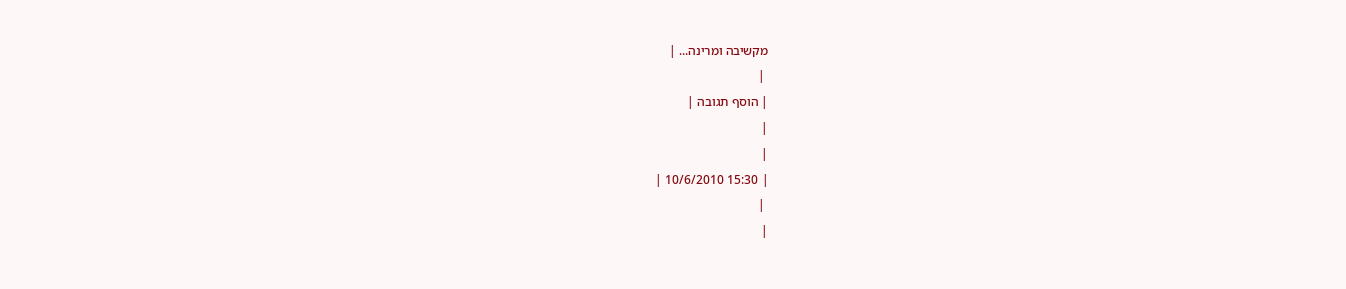מקשיבה ומרינה... |
 |
| הוסף תגובה |
|
|
| 15:30 10/6/2010 |
 |
|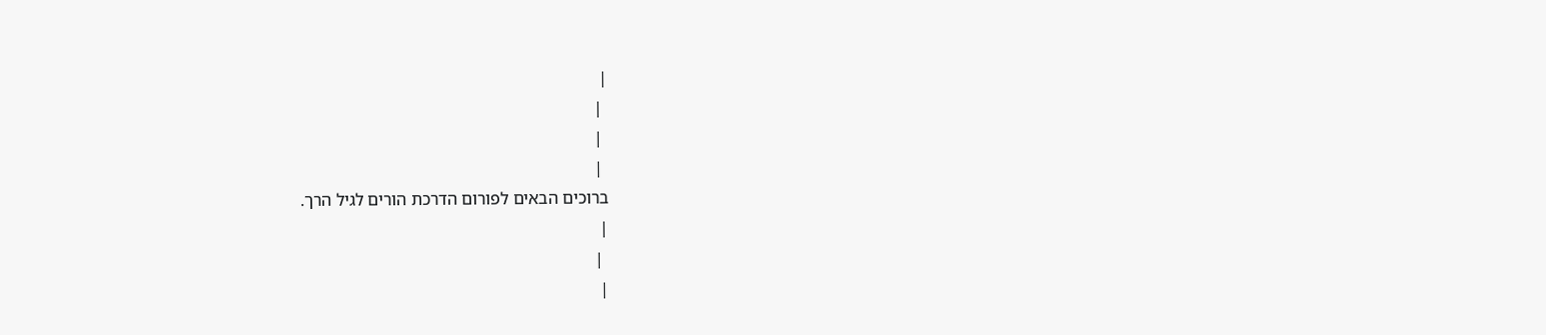|
 |
 |
 |
ברוכים הבאים לפורום הדרכת הורים לגיל הרך.
|
 |
|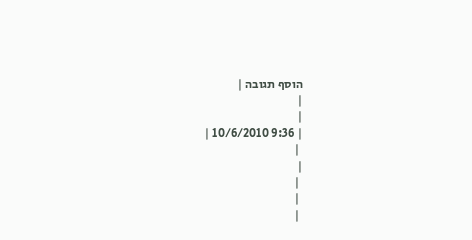הוסף תגובה |
|
|
| 9:36 10/6/2010 |
 |
|
 |
 |
 |